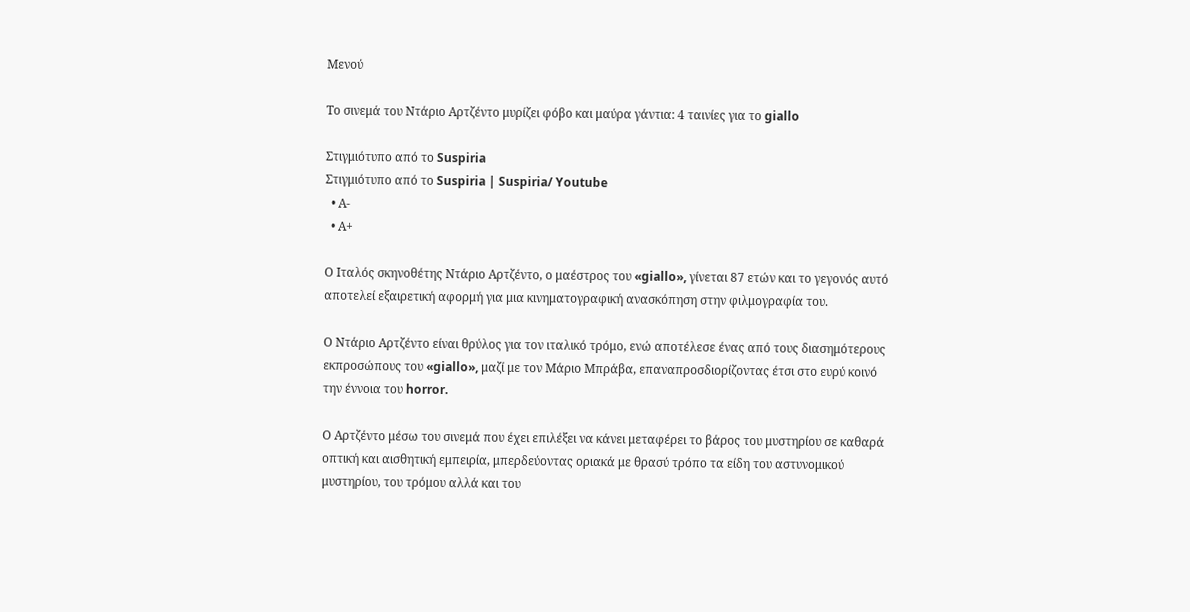Μενού

Το σινεμά του Ντάριο Αρτζέντο μυρίζει φόβο και μαύρα γάντια: 4 ταινίες για το giallo

Στιγμιότυπο από το Suspiria
Στιγμιότυπο από το Suspiria | Suspiria/ Youtube
  • Α-
  • Α+

Ο Ιταλός σκηνοθέτης Ντάριο Αρτζέντο, ο μαέστρος του «giallo», γίνεται 87 ετών και το γεγονός αυτό αποτελεί εξαιρετική αφορμή για μια κινηματογραφική ανασκόπηση στην φιλμογραφία του.

Ο Ντάριο Αρτζέντο είναι θρύλος για τον ιταλικό τρόμο, ενώ αποτέλεσε ένας από τους διασημότερους εκπροσώπους του «giallo», μαζί με τον Μάριο Μπράβα, επαναπροσδιορίζοντας έτσι στο ευρύ κοινό την έννοια του horror.

Ο Αρτζέντο μέσω του σινεμά που έχει επιλέξει να κάνει μεταφέρει το βάρος του μυστηρίου σε καθαρά οπτική και αισθητική εμπειρία, μπερδεύοντας οριακά με θρασύ τρόπο τα είδη του αστυνομικού μυστηρίου, του τρόμου αλλά και του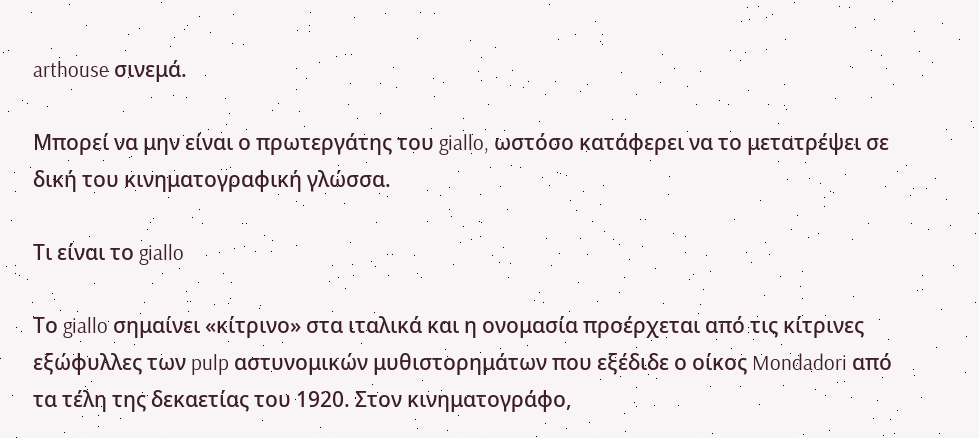arthouse σινεμά.

Μπορεί να μην είναι ο πρωτεργάτης του giallo, ωστόσο κατάφερει να το μετατρέψει σε δική του κινηματογραφική γλώσσα.

Τι είναι το giallo

Το giallo σημαίνει «κίτρινο» στα ιταλικά και η ονομασία προέρχεται από τις κίτρινες εξώφυλλες των pulp αστυνομικών μυθιστορημάτων που εξέδιδε ο οίκος Mondadori από τα τέλη της δεκαετίας του 1920. Στον κινηματογράφο,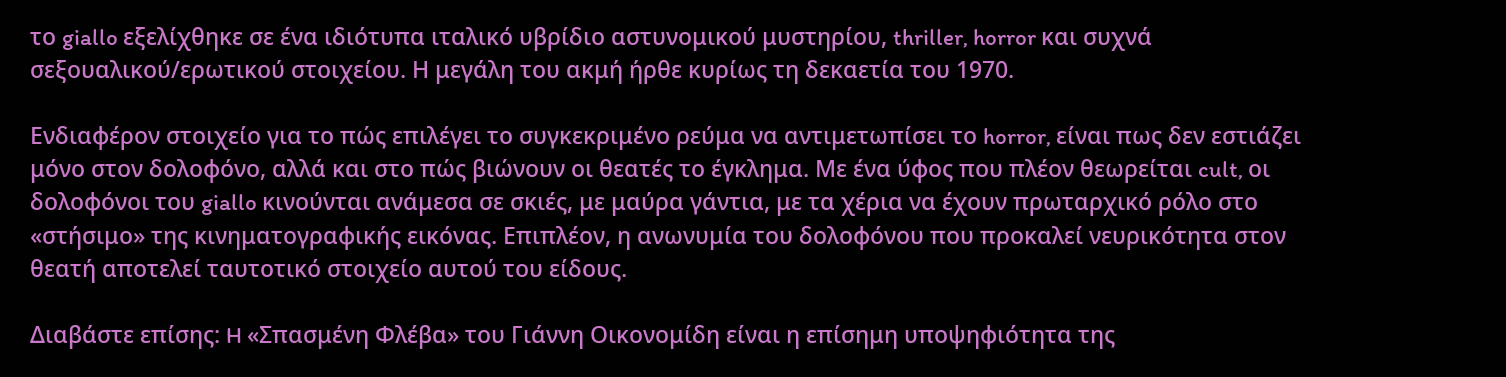το giallo εξελίχθηκε σε ένα ιδιότυπα ιταλικό υβρίδιο αστυνομικού μυστηρίου, thriller, horror και συχνά σεξουαλικού/ερωτικού στοιχείου. Η μεγάλη του ακμή ήρθε κυρίως τη δεκαετία του 1970.

Ενδιαφέρον στοιχείο για το πώς επιλέγει το συγκεκριμένο ρεύμα να αντιμετωπίσει το horror, είναι πως δεν εστιάζει μόνο στον δολοφόνο, αλλά και στο πώς βιώνουν οι θεατές το έγκλημα. Με ένα ύφος που πλέον θεωρείται cult, οι δολοφόνοι του giallo κινούνται ανάμεσα σε σκιές, με μαύρα γάντια, με τα χέρια να έχουν πρωταρχικό ρόλο στο «στήσιμο» της κινηματογραφικής εικόνας. Επιπλέον, η ανωνυμία του δολοφόνου που προκαλεί νευρικότητα στον θεατή αποτελεί ταυτοτικό στοιχείο αυτού του είδους.

Διαβάστε επίσης: H «Σπασμένη Φλέβα» του Γιάννη Οικονομίδη είναι η επίσημη υποψηφιότητα της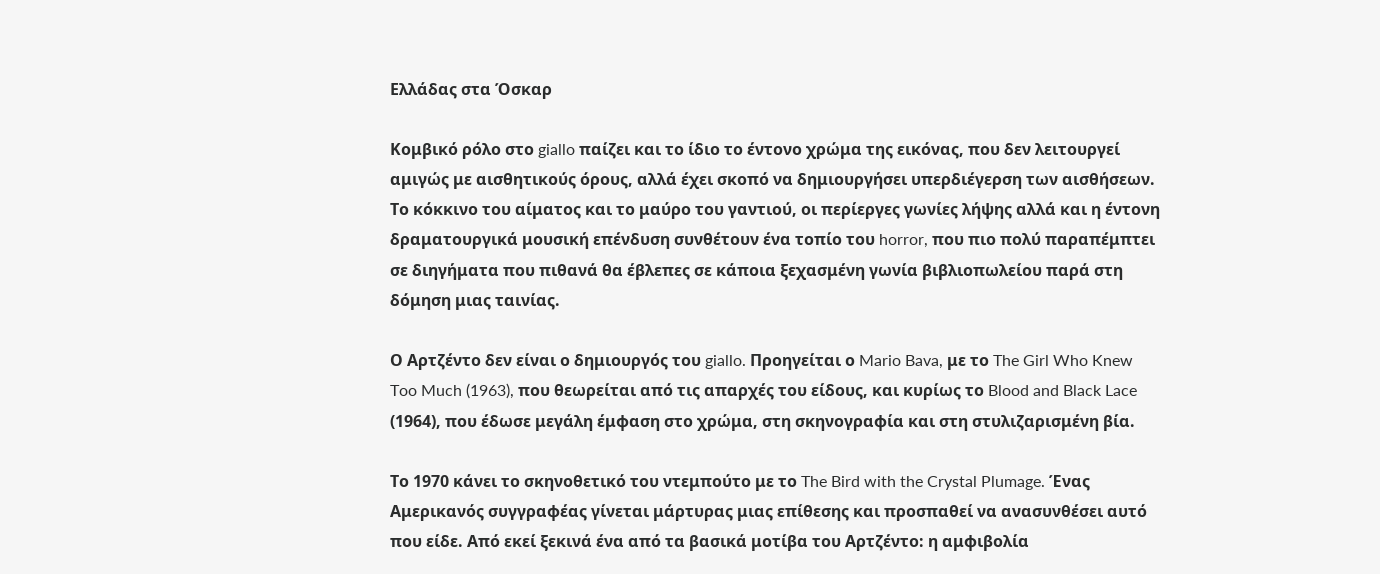Ελλάδας στα Όσκαρ

Κομβικό ρόλο στο giallo παίζει και το ίδιο το έντονο χρώμα της εικόνας, που δεν λειτουργεί αμιγώς με αισθητικούς όρους, αλλά έχει σκοπό να δημιουργήσει υπερδιέγερση των αισθήσεων. Το κόκκινο του αίματος και το μαύρο του γαντιού, οι περίεργες γωνίες λήψης αλλά και η έντονη δραματουργικά μουσική επένδυση συνθέτουν ένα τοπίο του horror, που πιο πολύ παραπέμπτει σε διηγήματα που πιθανά θα έβλεπες σε κάποια ξεχασμένη γωνία βιβλιοπωλείου παρά στη δόμηση μιας ταινίας.

Ο Αρτζέντο δεν είναι ο δημιουργός του giallo. Προηγείται ο Mario Bava, με το The Girl Who Knew Too Much (1963), που θεωρείται από τις απαρχές του είδους, και κυρίως το Blood and Black Lace (1964), που έδωσε μεγάλη έμφαση στο χρώμα, στη σκηνογραφία και στη στυλιζαρισμένη βία.

Το 1970 κάνει το σκηνοθετικό του ντεμπούτο με το The Bird with the Crystal Plumage. Ένας Αμερικανός συγγραφέας γίνεται μάρτυρας μιας επίθεσης και προσπαθεί να ανασυνθέσει αυτό που είδε. Από εκεί ξεκινά ένα από τα βασικά μοτίβα του Αρτζέντο: η αμφιβολία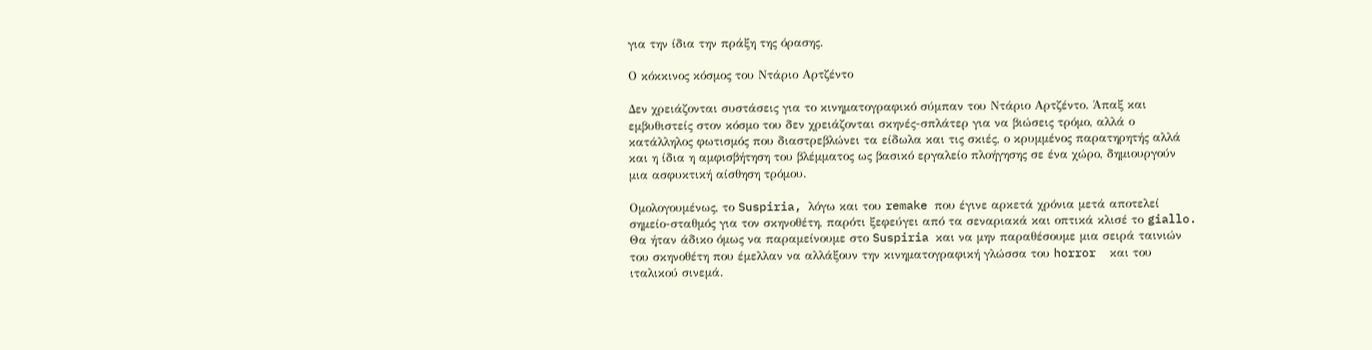για την ίδια την πράξη της όρασης.

Ο κόκκινος κόσμος του Ντάριο Αρτζέντο

Δεν χρειάζονται συστάσεις για το κινηματογραφικό σύμπαν του Ντάριο Αρτζέντο. Άπαξ και εμβυθιστείς στον κόσμο του δεν χρειάζονται σκηνές-σπλάτερ για να βιώσεις τρόμο, αλλά ο κατάλληλος φωτισμός που διαστρεβλώνει τα είδωλα και τις σκιές, ο κρυμμένος παρατηρητής αλλά και η ίδια η αμφισβήτηση του βλέμματος ως βασικό εργαλείο πλοήγησης σε ένα χώρο, δημιουργούν μια ασφυκτική αίσθηση τρόμου.

Ομολογουμένως, το Suspiria, λόγω και του remake που έγινε αρκετά χρόνια μετά αποτελεί σημείο-σταθμός για τον σκηνοθέτη, παρότι ξεφεύγει από τα σεναριακά και οπτικά κλισέ το giallo. Θα ήταν άδικο όμως να παραμείνουμε στο Suspiria και να μην παραθέσουμε μια σειρά ταινιών του σκηνοθέτη που έμελλαν να αλλάξουν την κινηματογραφική γλώσσα του horror  και του ιταλικού σινεμά.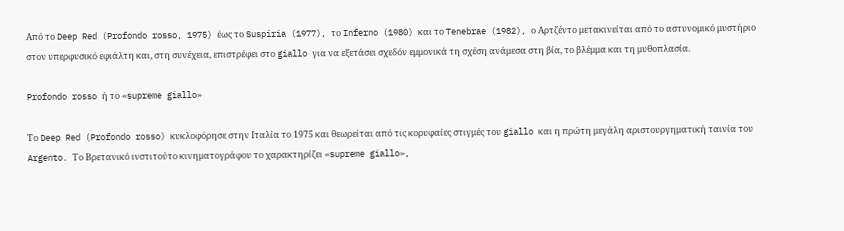Από το Deep Red (Profondo rosso, 1975) έως το Suspiria (1977), το Inferno (1980) και το Tenebrae (1982), ο Αρτζέντο μετακινείται από το αστυνομικό μυστήριο στον υπερφυσικό εφιάλτη και, στη συνέχεια, επιστρέφει στο giallo για να εξετάσει σχεδόν εμμονικά τη σχέση ανάμεσα στη βία, το βλέμμα και τη μυθοπλασία.

Profondo rosso ή το «supreme giallo»

Το Deep Red (Profondo rosso) κυκλοφόρησε στην Ιταλία το 1975 και θεωρείται από τις κορυφαίες στιγμές του giallo και η πρώτη μεγάλη αριστουργηματική ταινία του Argento. Το Βρετανικό ινστιτούτο κινηματογράφου το χαρακτηρίζει «supreme giallo»,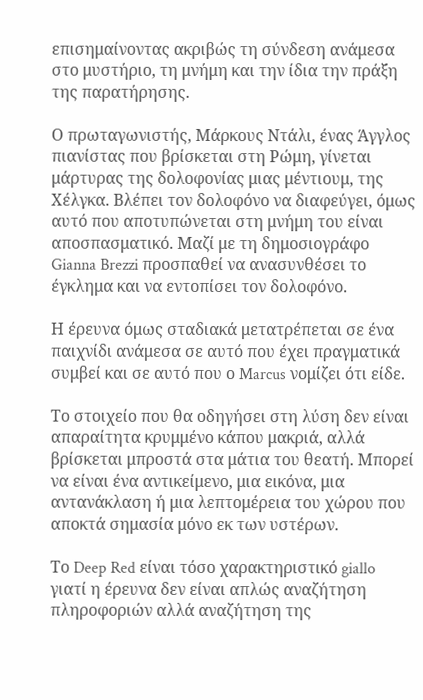επισημαίνοντας ακριβώς τη σύνδεση ανάμεσα στο μυστήριο, τη μνήμη και την ίδια την πράξη της παρατήρησης.

Ο πρωταγωνιστής, Μάρκους Ντάλι, ένας Άγγλος πιανίστας που βρίσκεται στη Ρώμη, γίνεται μάρτυρας της δολοφονίας μιας μέντιουμ, της Χέλγκα. Βλέπει τον δολοφόνο να διαφεύγει, όμως αυτό που αποτυπώνεται στη μνήμη του είναι αποσπασματικό. Μαζί με τη δημοσιογράφο Gianna Brezzi προσπαθεί να ανασυνθέσει το έγκλημα και να εντοπίσει τον δολοφόνο.

Η έρευνα όμως σταδιακά μετατρέπεται σε ένα παιχνίδι ανάμεσα σε αυτό που έχει πραγματικά συμβεί και σε αυτό που ο Marcus νομίζει ότι είδε.

Το στοιχείο που θα οδηγήσει στη λύση δεν είναι απαραίτητα κρυμμένο κάπου μακριά, αλλά βρίσκεται μπροστά στα μάτια του θεατή. Μπορεί να είναι ένα αντικείμενο, μια εικόνα, μια αντανάκλαση ή μια λεπτομέρεια του χώρου που αποκτά σημασία μόνο εκ των υστέρων.

Το Deep Red είναι τόσο χαρακτηριστικό giallo γιατί η έρευνα δεν είναι απλώς αναζήτηση πληροφοριών αλλά αναζήτηση της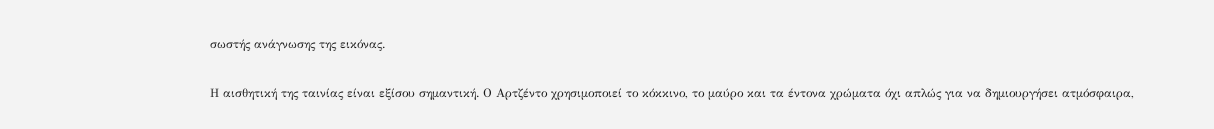σωστής ανάγνωσης της εικόνας.

Η αισθητική της ταινίας είναι εξίσου σημαντική. Ο Αρτζέντο χρησιμοποιεί το κόκκινο, το μαύρο και τα έντονα χρώματα όχι απλώς για να δημιουργήσει ατμόσφαιρα,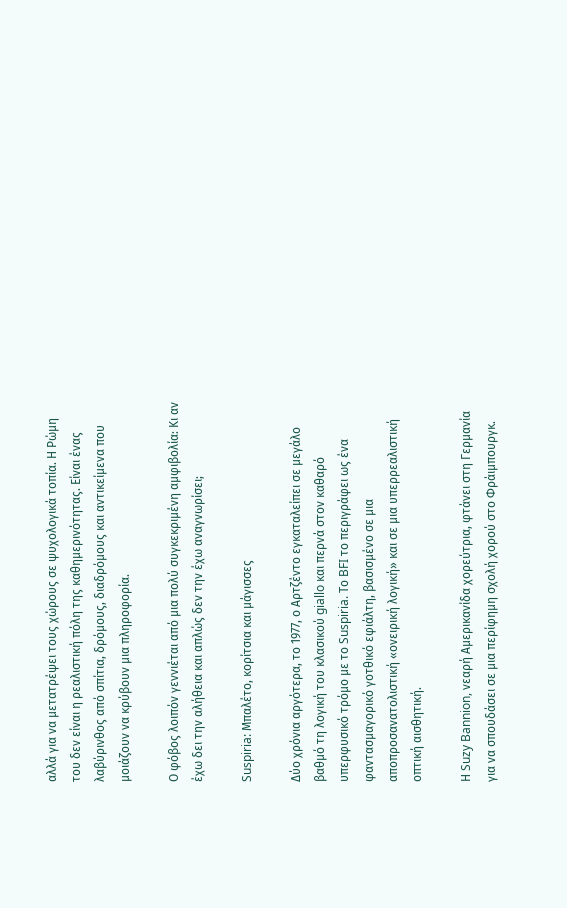αλλά για να μετατρέψει τους χώρους σε ψυχολογικά τοπία. Η Ρώμη του δεν είναι η ρεαλιστική πόλη της καθημερινότητας. Είναι ένας λαβύρινθος από σπίτια, δρόμους, διαδρόμους και αντικείμενα που μοιάζουν να κρύβουν μια πληροφορία.

Ο φόβος λοιπόν γεννιέται από μια πολύ συγκεκριμένη αμφιβολία: Κι αν έχω δει την αλήθεια και απλώς δεν την έχω αναγνωρίσει;

Suspiria: Μπαλέτο, κορίτσια και μάγισσες

Δύο χρόνια αργότερα, το 1977, ο Αρτζέντο εγκαταλείπει σε μεγάλο βαθμό τη λογική του κλασικού giallo και περνά στον καθαρό υπερφυσικό τρόμο με το Suspiria. Το BFI το περιγράφει ως ένα φαντασμαγορικό γοτθικό εφιάλτη, βασισμένο σε μια αποπροσανατολιστική «ονειρική λογική» και σε μια υπερρεαλιστική οπτική αισθητική.

Η Suzy Bannion, νεαρή Αμερικανίδα χορεύτρια, φτάνει στη Γερμανία για να σπουδάσει σε μια περίφημη σχολή χορού στο Φράιμπουργκ.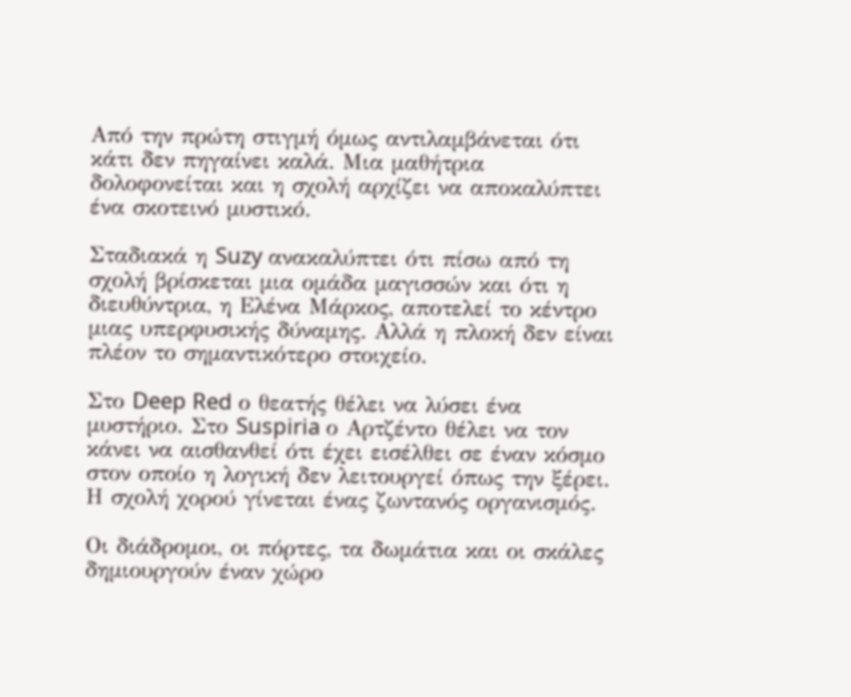Από την πρώτη στιγμή όμως αντιλαμβάνεται ότι κάτι δεν πηγαίνει καλά. Μια μαθήτρια δολοφονείται και η σχολή αρχίζει να αποκαλύπτει ένα σκοτεινό μυστικό.

Σταδιακά η Suzy ανακαλύπτει ότι πίσω από τη σχολή βρίσκεται μια ομάδα μαγισσών και ότι η διευθύντρια, η Ελένα Μάρκος, αποτελεί το κέντρο μιας υπερφυσικής δύναμης. Αλλά η πλοκή δεν είναι πλέον το σημαντικότερο στοιχείο.

Στο Deep Red ο θεατής θέλει να λύσει ένα μυστήριο. Στο Suspiria ο Αρτζέντο θέλει να τον κάνει να αισθανθεί ότι έχει εισέλθει σε έναν κόσμο στον οποίο η λογική δεν λειτουργεί όπως την ξέρει. Η σχολή χορού γίνεται ένας ζωντανός οργανισμός.

Οι διάδρομοι, οι πόρτες, τα δωμάτια και οι σκάλες δημιουργούν έναν χώρο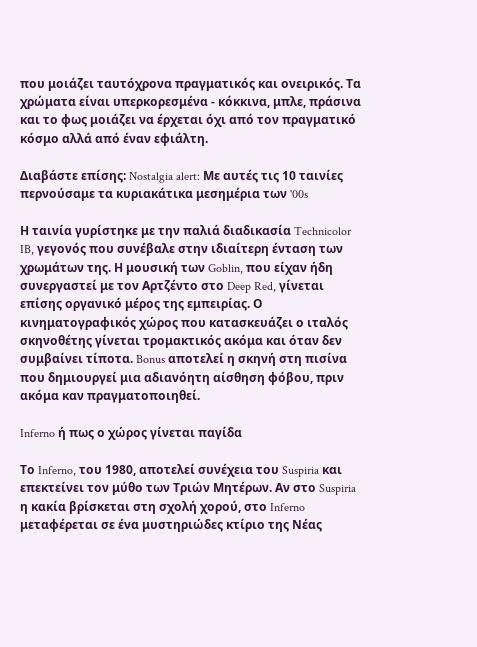που μοιάζει ταυτόχρονα πραγματικός και ονειρικός. Τα χρώματα είναι υπερκορεσμένα - κόκκινα, μπλε, πράσινα και το φως μοιάζει να έρχεται όχι από τον πραγματικό κόσμο αλλά από έναν εφιάλτη.

Διαβάστε επίσης: Nostalgia alert: Με αυτές τις 10 ταινίες περνούσαμε τα κυριακάτικα μεσημέρια των '00s

Η ταινία γυρίστηκε με την παλιά διαδικασία Technicolor IB, γεγονός που συνέβαλε στην ιδιαίτερη ένταση των χρωμάτων της. Η μουσική των Goblin, που είχαν ήδη συνεργαστεί με τον Αρτζέντο στο Deep Red, γίνεται επίσης οργανικό μέρος της εμπειρίας. Ο κινηματογραφικός χώρος που κατασκευάζει ο ιταλός σκηνοθέτης γίνεται τρομακτικός ακόμα και όταν δεν συμβαίνει τίποτα. Bonus αποτελεί η σκηνή στη πισίνα που δημιουργεί μια αδιανόητη αίσθηση φόβου, πριν ακόμα καν πραγματοποιηθεί.

Inferno ή πως ο χώρος γίνεται παγίδα

Το Inferno, του 1980, αποτελεί συνέχεια του Suspiria και επεκτείνει τον μύθο των Τριών Μητέρων. Αν στο Suspiria η κακία βρίσκεται στη σχολή χορού, στο Inferno μεταφέρεται σε ένα μυστηριώδες κτίριο της Νέας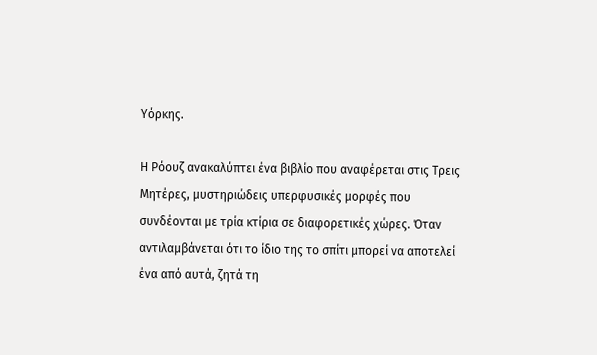Υόρκης.

Η Ρόουζ ανακαλύπτει ένα βιβλίο που αναφέρεται στις Τρεις Μητέρες, μυστηριώδεις υπερφυσικές μορφές που συνδέονται με τρία κτίρια σε διαφορετικές χώρες. Όταν αντιλαμβάνεται ότι το ίδιο της το σπίτι μπορεί να αποτελεί ένα από αυτά, ζητά τη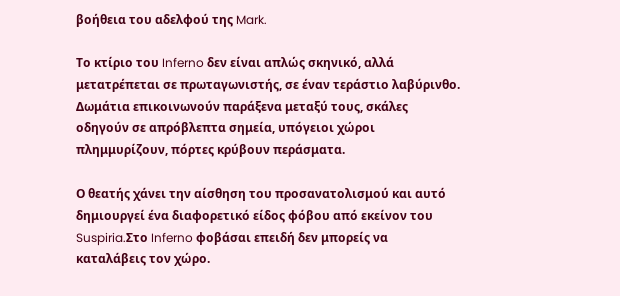βοήθεια του αδελφού της Mark.

Το κτίριο του Inferno δεν είναι απλώς σκηνικό, αλλά μετατρέπεται σε πρωταγωνιστής, σε έναν τεράστιο λαβύρινθο. Δωμάτια επικοινωνούν παράξενα μεταξύ τους, σκάλες οδηγούν σε απρόβλεπτα σημεία, υπόγειοι χώροι πλημμυρίζουν, πόρτες κρύβουν περάσματα.

Ο θεατής χάνει την αίσθηση του προσανατολισμού και αυτό δημιουργεί ένα διαφορετικό είδος φόβου από εκείνον του Suspiria.Στο Inferno φοβάσαι επειδή δεν μπορείς να καταλάβεις τον χώρο.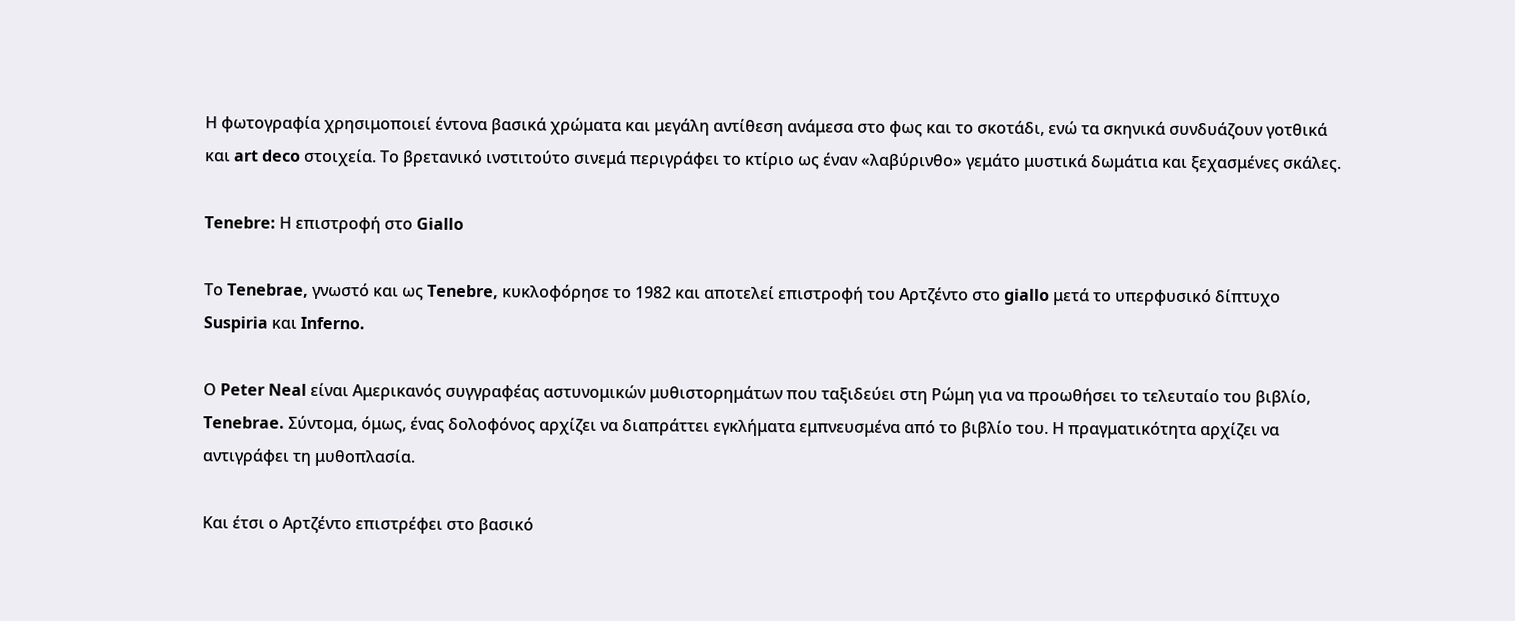Η φωτογραφία χρησιμοποιεί έντονα βασικά χρώματα και μεγάλη αντίθεση ανάμεσα στο φως και το σκοτάδι, ενώ τα σκηνικά συνδυάζουν γοτθικά και art deco στοιχεία. Το βρετανικό ινστιτούτο σινεμά περιγράφει το κτίριο ως έναν «λαβύρινθο» γεμάτο μυστικά δωμάτια και ξεχασμένες σκάλες.

Tenebre: Η επιστροφή στο Giallo

Το Tenebrae, γνωστό και ως Tenebre, κυκλοφόρησε το 1982 και αποτελεί επιστροφή του Αρτζέντο στο giallo μετά το υπερφυσικό δίπτυχο Suspiria και Inferno.

Ο Peter Neal είναι Αμερικανός συγγραφέας αστυνομικών μυθιστορημάτων που ταξιδεύει στη Ρώμη για να προωθήσει το τελευταίο του βιβλίο, Tenebrae. Σύντομα, όμως, ένας δολοφόνος αρχίζει να διαπράττει εγκλήματα εμπνευσμένα από το βιβλίο του. Η πραγματικότητα αρχίζει να αντιγράφει τη μυθοπλασία.

Και έτσι ο Αρτζέντο επιστρέφει στο βασικό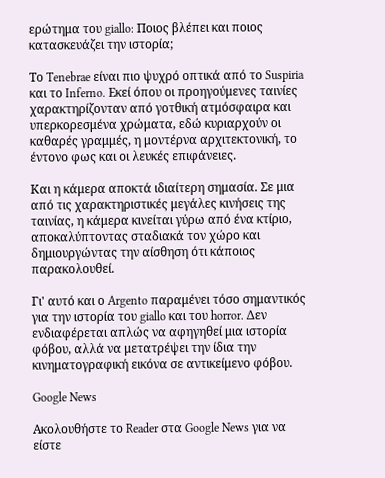ερώτημα του giallo: Ποιος βλέπει και ποιος κατασκευάζει την ιστορία;

Το Tenebrae είναι πιο ψυχρό οπτικά από το Suspiria και το Inferno. Εκεί όπου οι προηγούμενες ταινίες χαρακτηρίζονταν από γοτθική ατμόσφαιρα και υπερκορεσμένα χρώματα, εδώ κυριαρχούν οι καθαρές γραμμές, η μοντέρνα αρχιτεκτονική, το έντονο φως και οι λευκές επιφάνειες.

Και η κάμερα αποκτά ιδιαίτερη σημασία. Σε μια από τις χαρακτηριστικές μεγάλες κινήσεις της ταινίας, η κάμερα κινείται γύρω από ένα κτίριο, αποκαλύπτοντας σταδιακά τον χώρο και δημιουργώντας την αίσθηση ότι κάποιος παρακολουθεί.

Γι' αυτό και ο Argento παραμένει τόσο σημαντικός για την ιστορία του giallo και του horror. Δεν ενδιαφέρεται απλώς να αφηγηθεί μια ιστορία φόβου, αλλά να μετατρέψει την ίδια την κινηματογραφική εικόνα σε αντικείμενο φόβου.

Google News

Ακολουθήστε το Reader στα Google News για να είστε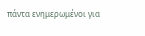πάντα ενημερωμένοι για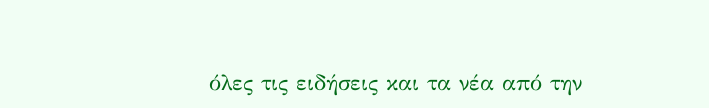όλες τις ειδήσεις και τα νέα από την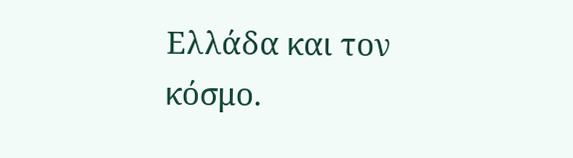Ελλάδα και τον κόσμο.